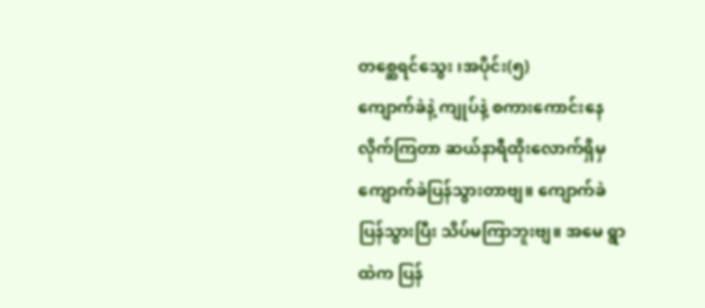တစ္ဆေရင်သွေး ၊အပိုင်း(၅)
ကျောက်ခဲနဲ့ ကျုပ်နဲ့ စကားကောင်းနေ
လိုက်ကြတာ ဆယ်နာရီထိုးလောက်ရှိမှ
ကျောက်ခဲပြန်သွားတာဗျ။ ကျောက်ခဲ
ပြန်သွားပြီး သိပ်မကြာဘူးဗျ။ အမေ ရွာ
ထဲက ပြန်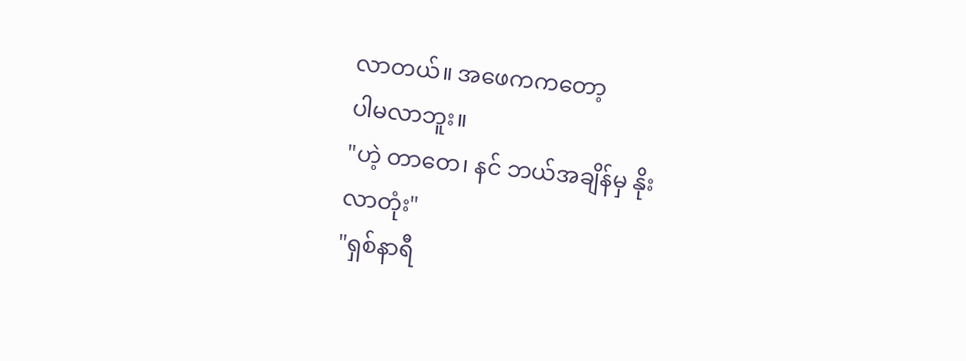လာတယ်။ အဖေကကတော့
ပါမလာဘူး။
"ဟဲ့ တာတေ၊ နင် ဘယ်အချိန်မှ နိုး
လာတုံး"
"ရှစ်နာရီ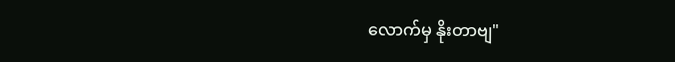လောက်မှ နိုးတာဗျ"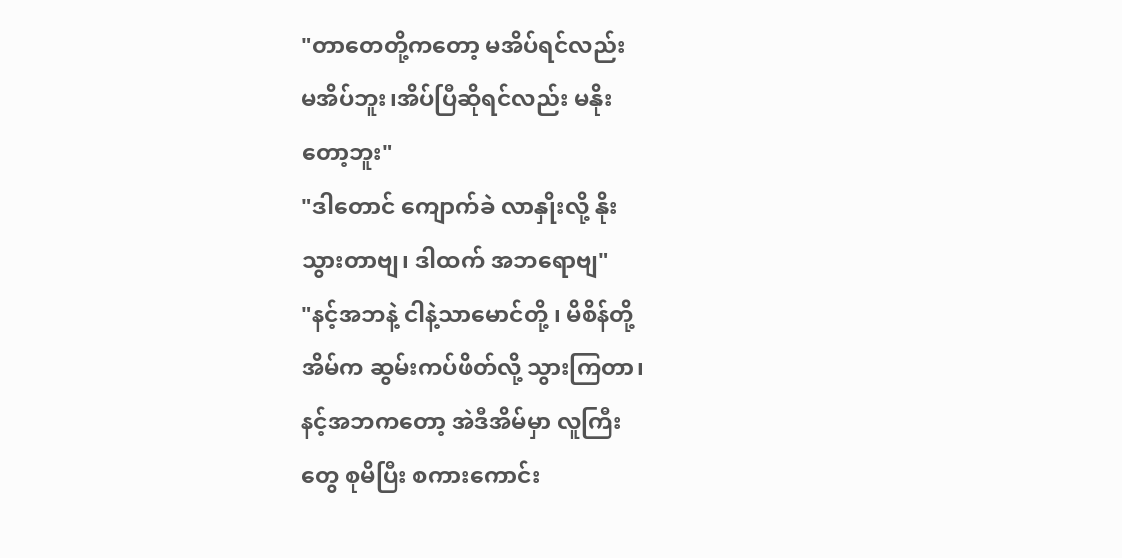"တာတေတို့ကတော့ မအိပ်ရင်လည်း
မအိပ်ဘူး၊အိပ်ပြီဆိုရင်လည်း မနိုး
တော့ဘူး"
"ဒါတောင် ကျောက်ခဲ လာနှိုးလို့ နိုး
သွားတာဗျ၊ ဒါထက် အဘရောဗျ"
"နင့်အဘနဲ့ ငါနဲ့သာမောင်တို့ ၊ မိစိန်တို့
အိမ်က ဆွမ်းကပ်ဖိတ်လို့ သွားကြတာ၊
နင့်အဘကတော့ အဲဒီအိမ်မှာ လူကြီး
တွေ စုမိပြီး စကားကောင်း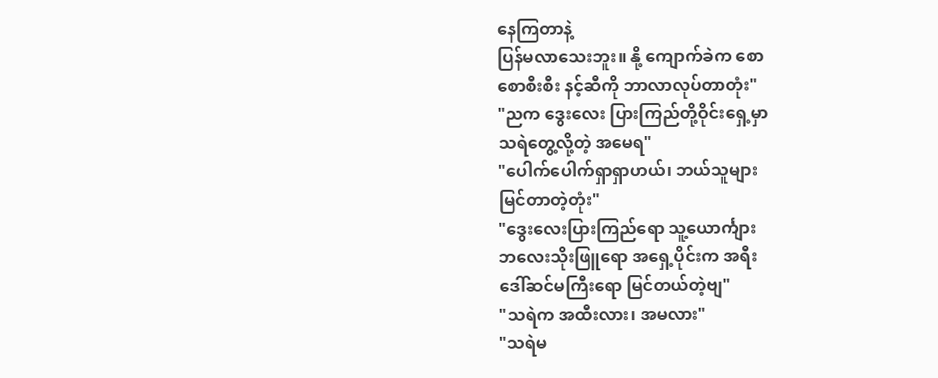နေကြတာနဲ့
ပြန်မလာသေးဘူး။ နို့ ကျောက်ခဲက စော
စောစီးစီး နင့်ဆီကို ဘာလာလုပ်တာတုံး"
"ညက ဒွေးလေး ပြားကြည်တို့ဝိုင်းရှေ့မှာ
သရဲတွေ့လို့တဲ့ အမေရ"
"ပေါက်ပေါက်ရှာရှာဟယ်၊ ဘယ်သူများ
မြင်တာတဲ့တုံး"
"ဒွေးလေးပြားကြည်ရော သူ့ယောင်္ကျား
ဘလေးသိုးဖြူရော အရှေ့ပိုင်းက အရီး
ဒေါ်ဆင်မကြီးရော မြင်တယ်တဲ့ဗျ"
"သရဲက အထီးလား၊ အမလား"
"သရဲမ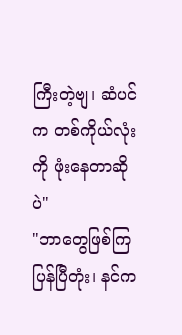ကြီးတဲ့ဗျ၊ ဆံပင်က တစ်ကိုယ်လုံး
ကို ဖုံးနေတာဆိုပဲ"
"ဘာတွေဖြစ်ကြပြန်ပြီတုံး၊ နင်က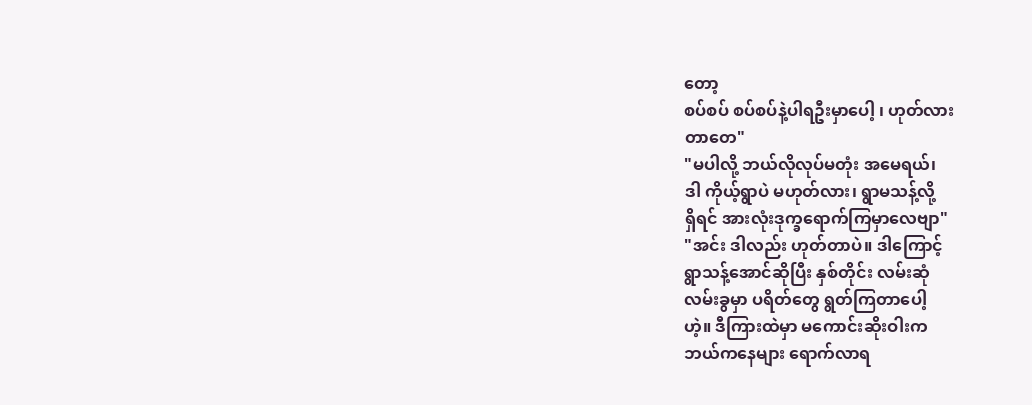တော့
စပ်စပ် စပ်စပ်နဲ့ပါရဦးမှာပေါ့ ၊ ဟုတ်လား
တာတေ"
"မပါလို့ ဘယ်လိုလုပ်မတုံး အမေရယ်၊
ဒါ ကိုယ့်ရွာပဲ မဟုတ်လား၊ ရွာမသန့်လို့
ရှိရင် အားလုံးဒုက္ခရောက်ကြမှာလေဗျာ"
"အင်း ဒါလည်း ဟုတ်တာပဲ။ ဒါကြောင့်
ရွာသန့်အောင်ဆိုပြီး နှစ်တိုင်း လမ်းဆုံ
လမ်းခွမှာ ပရိတ်တွေ ရွတ်ကြတာပေါ့
ဟဲ့။ ဒီကြားထဲမှာ မကောင်းဆိုးဝါးက
ဘယ်ကနေများ ရောက်လာရ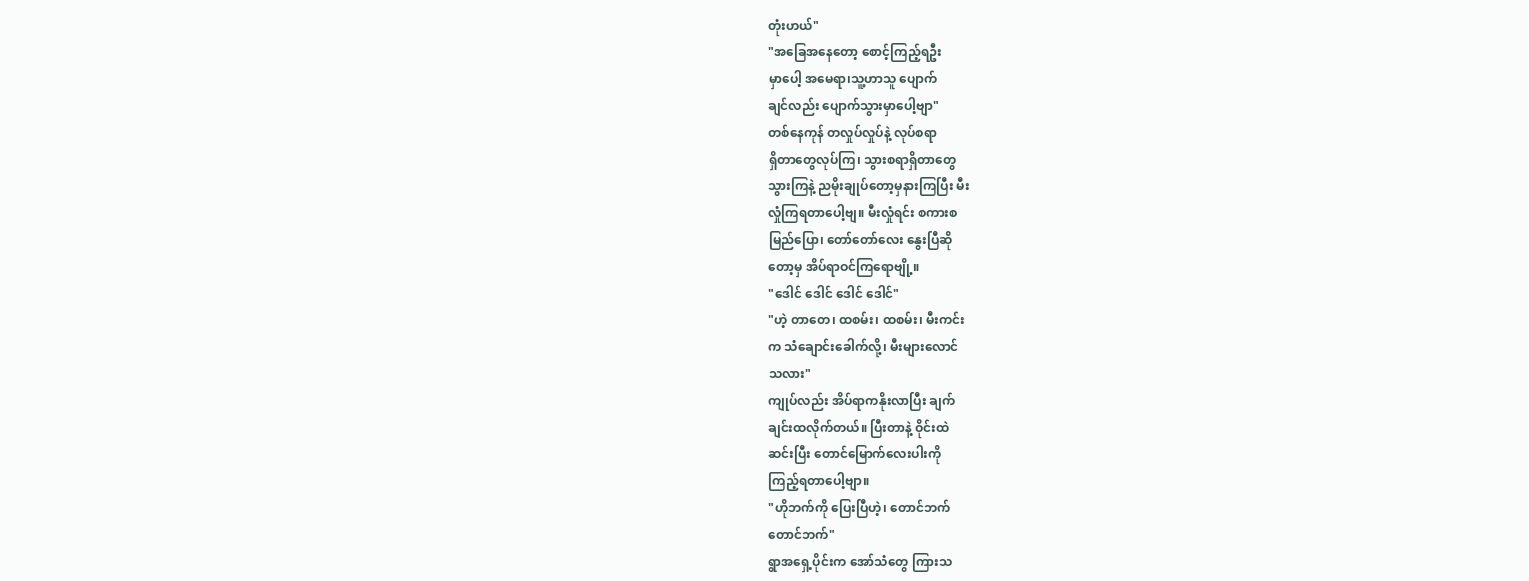တုံးဟယ်"
"အခြေအနေတော့ စောင့်ကြည့်ရဦး
မှာပေါ့ အမေရာ၊သူ့ဟာသူ ပျောက်
ချင်လည်း ပျောက်သွားမှာပေါ့ဗျာ"
တစ်နေကုန် တလှုပ်လှုပ်နဲ့ လုပ်စရာ
ရှိတာတွေလုပ်ကြ၊ သွားစရာရှိတာတွေ
သွားကြနဲ့ ညမိုးချုပ်တော့မှနားကြပြီး မီး
လှုံကြရတာပေါ့ဗျ။ မီးလှုံရင်း စကားစ
မြည်ပြော၊ တော်တော်လေး နွေးပြီဆို
တော့မှ အိပ်ရာဝင်ကြရောဗျို့။
"ဒေါင် ဒေါင် ဒေါင် ဒေါင်"
"ဟဲ့ တာတေ၊ ထစမ်း၊ ထစမ်း၊ မီးကင်း
က သံချောင်းခေါက်လို့၊ မီးများလောင်
သလား"
ကျုပ်လည်း အိပ်ရာကနိုးလာပြီး ချက်
ချင်းထလိုက်တယ်။ ပြီးတာနဲ့ ဝိုင်းထဲ
ဆင်းပြီး တောင်မြောက်လေးပါးကို
ကြည့်ရတာပေါ့ဗျာ။
"ဟိုဘက်ကို ပြေးပြီဟဲ့၊ တောင်ဘက်
တောင်ဘက်"
ရွာအရှေ့ပိုင်းက အော်သံတွေ ကြားသ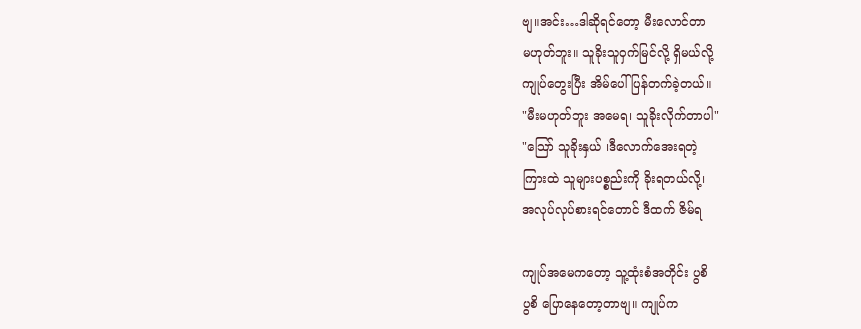ဗျ။အင်း…ဒါဆိုရင်တော့ မီးလောင်တာ
မဟုတ်ဘူး။ သူခိုးသူဝှက်မြင်လို့ ရှိမယ်လို့
ကျုပ်တွေးပြီး အိမ်ပေါ်ပြန်တက်ခဲ့တယ်။
"မီးမဟုတ်ဘူး အမေရ၊ သူခိုးလိုက်တာပါ"
"သြော် သူခိုးနှယ် ၊ဒီလောက်အေးရတဲ့
ကြားထဲ သူများပစ္စည်းကို ခိုးရတယ်လို့၊
အလုပ်လုပ်စားရင်တောင် ဒီထက် ဇိမ်ရ

ကျုပ်အမေကတော့ သူ့ထုံးစံအတိုင်း ပွစိ
ပွစိ ပြောနေတော့တာဗျ။ ကျုပ်က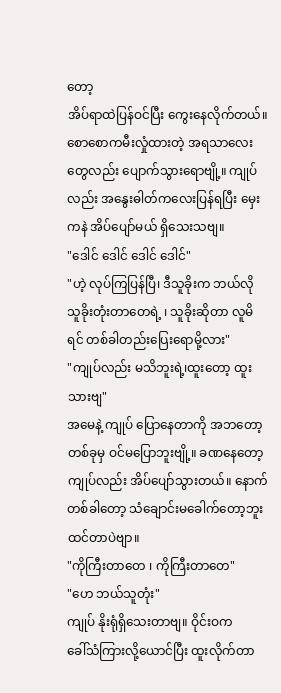တော့
အိပ်ရာထဲပြန်ဝင်ပြီး ကွေးနေလိုက်တယ်။
စောစောကမီးလှုံထားတဲ့ အရသာလေး
တွေလည်း ပျောက်သွားရောဗျို့။ ကျုပ်
လည်း အနွေးဓါတ်ကလေးပြန်ရပြီး မှေး
ကနဲ အိပ်ပျော်မယ် ရှိသေးသဗျ။
"ဒေါင် ဒေါင် ဒေါင် ဒေါင်"
"ဟဲ့ လုပ်ကြပြန်ပြီ၊ ဒီသူခိုးက ဘယ်လို
သူခိုးတုံးတာတေရဲ့ ၊ သူခိုးဆိုတာ လူမိ
ရင် တစ်ခါတည်းပြေးရောမို့လား"
"ကျုပ်လည်း မသိဘူးရဲ့၊ထူးတော့ ထူး
သားဗျ"
အမေနဲ့ ကျုပ် ပြောနေတာကို အဘတော့
တစ်ခုမှ ဝင်မပြောဘူးဗျို့။ ခဏနေတော့
ကျုပ်လည်း အိပ်ပျော်သွားတယ်။ နောက်
တစ်ခါတော့ သံချောင်းမခေါက်တော့ဘူး
ထင်တာပဲဗျာ။
"ကိုကြီးတာတေ ၊ ကိုကြီးတာတေ"
"ဟေ ဘယ်သူတုံး"
ကျုပ် နိုးရုံရှိသေးတာဗျ။ ဝိုင်းဝက
ခေါ်သံကြားလို့ယောင်ပြီး ထူးလိုက်တာ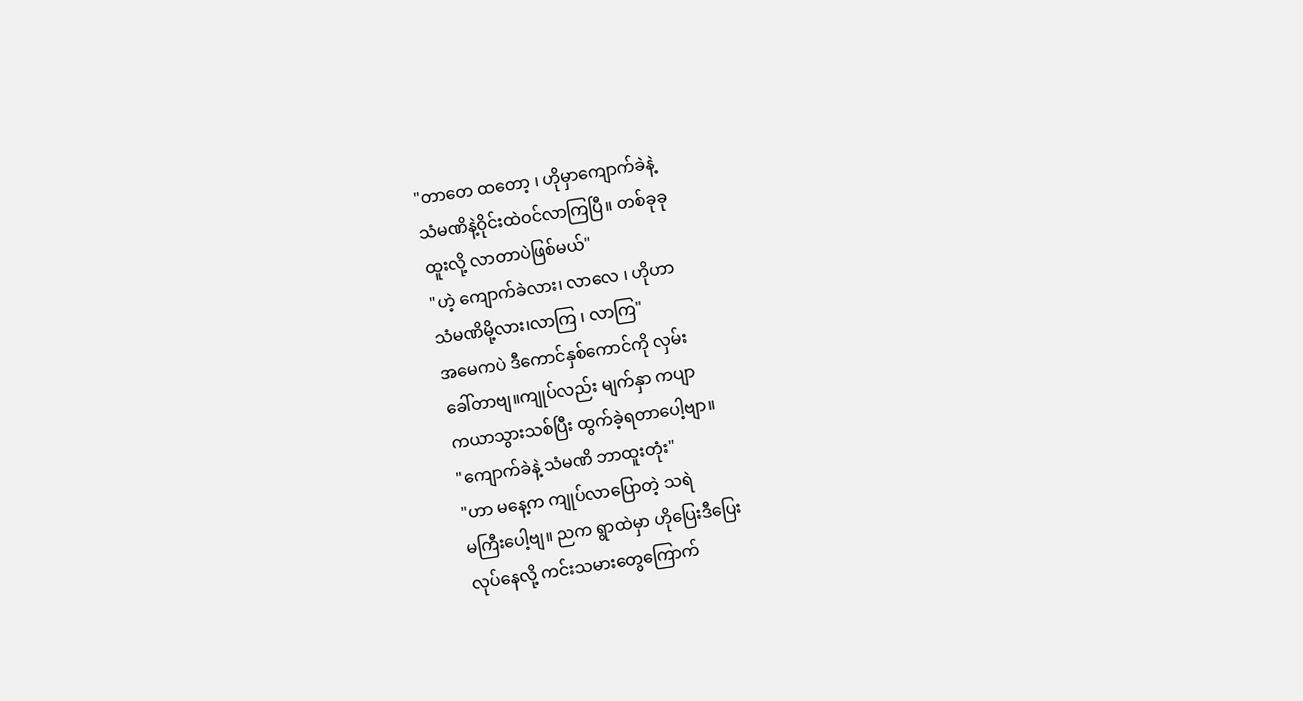"တာတေ ထတော့ ၊ ဟိုမှာကျောက်ခဲနဲ့
သံမဏိနဲ့ဝိုင်းထဲဝင်လာကြပြီ။ တစ်ခုခု
ထူးလို့ လာတာပဲဖြစ်မယ်"
"ဟဲ့ ကျောက်ခဲလား၊ လာလေ ၊ ဟိုဟာ
သံမဏိမို့လား၊လာကြ ၊ လာကြ"
အမေကပဲ ဒီကောင်နှစ်ကောင်ကို လှမ်း
ခေါ်တာဗျ။ကျုပ်လည်း မျက်နှာ ကပျာ
ကယာသွားသစ်ပြီး ထွက်ခဲ့ရတာပေါ့ဗျာ။
"ကျောက်ခဲနဲ့ သံမဏိ ဘာထူးတုံး"
"ဟာ မနေ့က ကျုပ်လာပြောတဲ့ သရဲ
မကြီးပေါ့ဗျ။ ညက ရွာထဲမှာ ဟိုပြေးဒီပြေး
လုပ်နေလို့ ကင်းသမားတွေကြောက်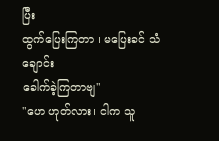ပြီး
ထွက်ပြေးကြတာ ၊ မပြေးခင် သံချောင်း
ခေါက်ခဲ့ကြတာဗျ"
"ဟေ ဟုတ်လား၊ ငါက သူ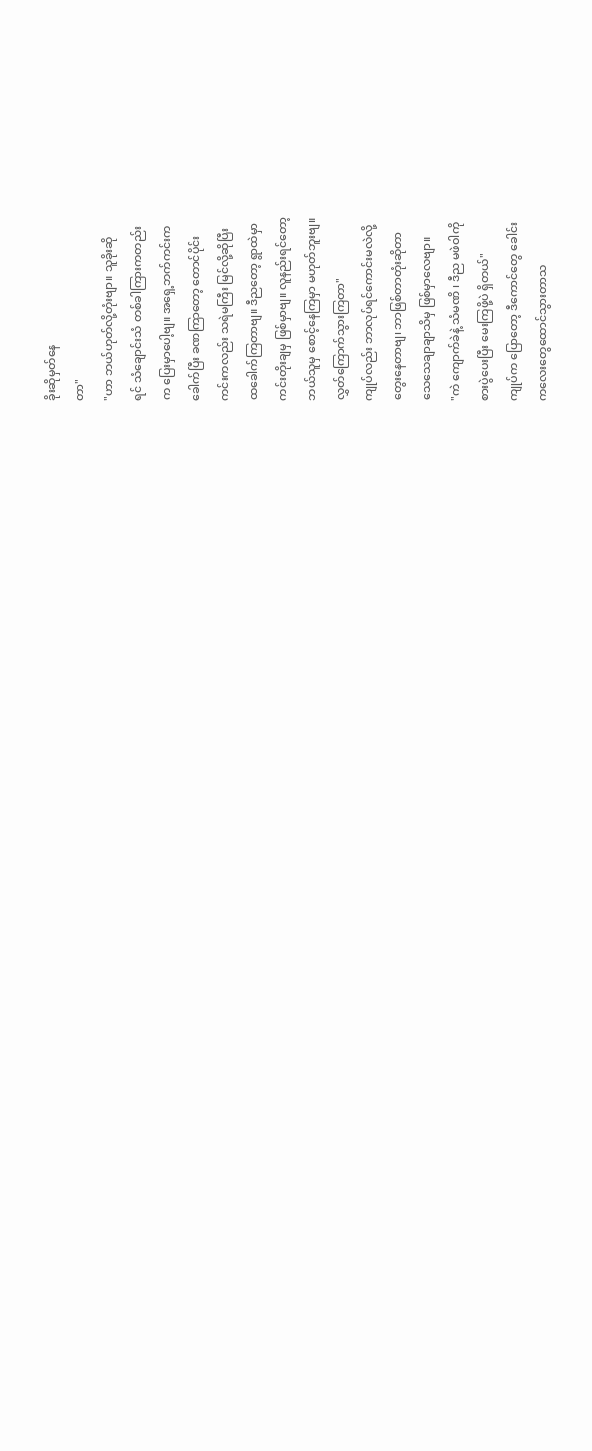ခိုးဆိုမှတ်နေ
တာ"
"ဟာ ဘယ်ဟုတ်လို့တုံးဗျာ။ သူခိုးဆို
ရင် သံချောင်းသံ တစ်ခါကြားကတည်း
က ပြေးမှာပေါ့ဗျ။ အရှေ့ဘက်ကင်းက
ခေါက်ပြီး ခဏကြာတော့ တောင်ပိုင်း
ကင်းကလည်း သရဲမကြီး မြင်လို့ဆိုပြီး
ထခေါက်ကြတာဗျ။ ဒီညတော့ ရွာထဲမှာ
ကင်းတိုးချမှ ဖြစ်မှာဗျ။ လူနည်းရင်တော့
ဘယ်သူမှ စောင့်နေကြမှာ မဟုတ်ဘူးဗျ။
လွှတ်ကြောက်သွားကြတာ"
ကျုပ်လည်း ဘာလုပ်ရင်ကောင်းမလဲလို့
တွေးနေတာဗျ၊ ဘာဖြစ်တာတုံးဆိုတာ
သေသေချာချာသိမှ ဖြစ်မှာလေဗျာ။
"ကဲ ကျောက်ခဲနဲ့ သံမဏိ ၊ ဒီည မဖဲဝါကို
စားပွဲပေးပြီး မေးကြဖို့ပဲ ရှိတယ်"
ကျုပ်က ပြောတော့ ဒီကောင်တွေ ခေါင်း
ကလေးတွေထောင်သွားတာသ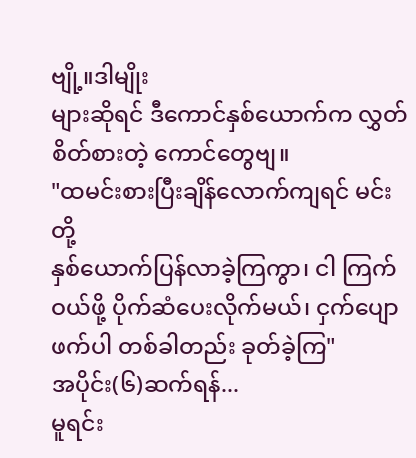ဗျို့။ဒါမျိုး
များဆိုရင် ဒီကောင်နှစ်ယောက်က လွှတ်
စိတ်စားတဲ့ ကောင်တွေဗျ။
"ထမင်းစားပြီးချိန်လောက်ကျရင် မင်းတို့
နှစ်ယောက်ပြန်လာခဲ့ကြကွာ၊ ငါ ကြက်
ဝယ်ဖို့ ပိုက်ဆံပေးလိုက်မယ်၊ ငှက်ပျော
ဖက်ပါ တစ်ခါတည်း ခုတ်ခဲ့ကြ"
အပိုင်း(၆)ဆက်ရန်...
မူရင်း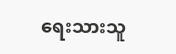ရေးသားသူ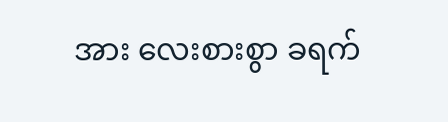အား လေးစားစွာ ခရက်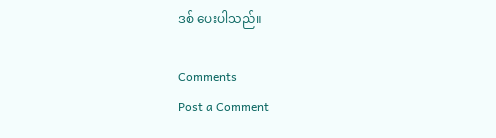ဒစ် ပေးပါသည်။

Comments
Post a Comment